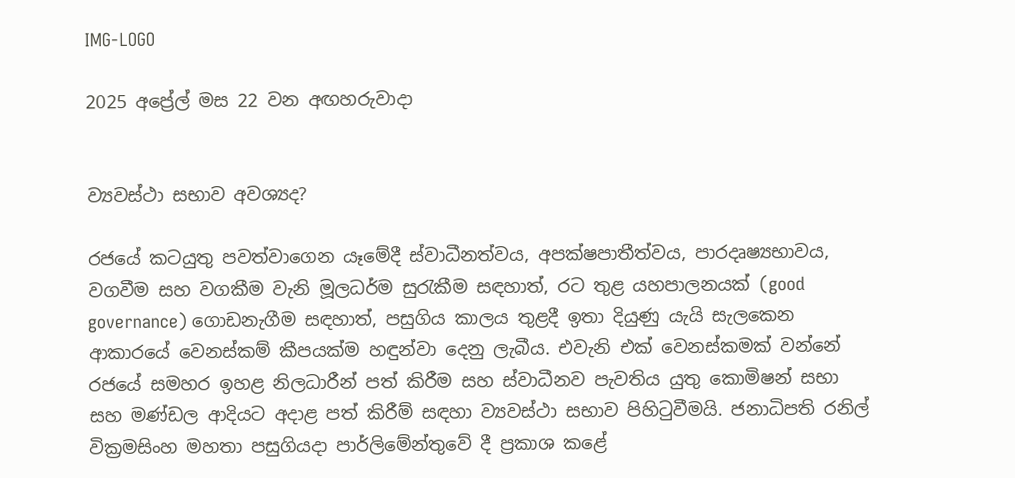IMG-LOGO

2025 අප්‍රේල් මස 22 වන අඟහරුවාදා


ව්‍යවස්ථා සභාව අවශ්‍යද?

රජයේ කටයුතු පවත්වාගෙන යෑමේදී ස්වාධීනත්වය, අපක්ෂපාතීත්වය, පාරදෘෂ්‍යභාවය, වගවීම සහ වගකීම වැනි මූලධර්ම සුරැකීම සඳහාත්, රට තුළ යහපාලනයක් (good governance) ගොඩනැගීම සඳහාත්, පසුගිය කාලය තුළදී ඉතා දියුණු යැයි සැලකෙන ආකාරයේ වෙනස්කම් කීපයක්ම හඳුන්වා දෙනු ලැබීය. එවැනි එක් වෙනස්කමක් වන්නේ රජයේ සමහර ඉහළ නිලධාරීන් පත් කිරීම සහ ස්වාධීනව පැවතිය යුතු කොමිෂන් සභා සහ මණ්ඩල ආදියට අදාළ පත් කිරීම් සඳහා ව්‍යවස්ථා සභාව පිහිටුවීමයි. ජනාධිපති රනිල් වික්‍රමසිංහ මහතා පසුගියදා පාර්ලිමේන්තුවේ දී ප්‍රකාශ කළේ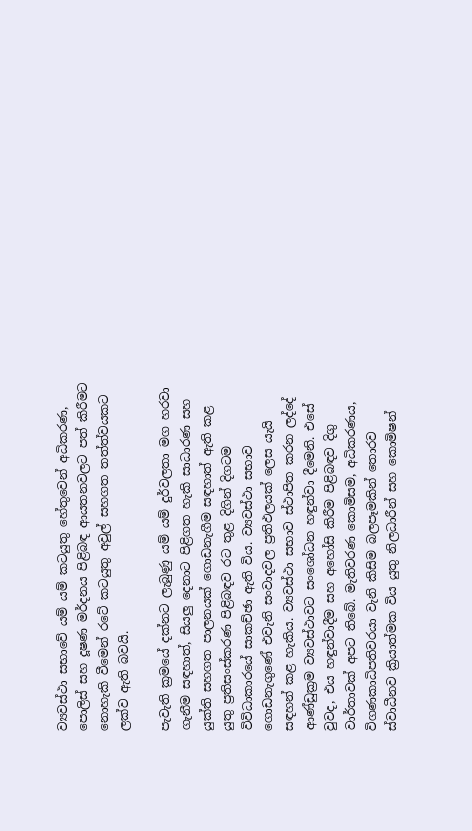ව්‍යවස්ථා සභාවේ යම් යම් කටයුතු හේතුවෙන් අධිකරණ, පොලිස් සහ දූෂණ මර්දනය පිළිබඳ ආයතනවලට පත් කිරීමට නොහැකි වීමෙන් රටේ කටයුතු අවුල් සහගත තත්ත්වයකට ලක්ව ඇති බවයි.

පැවැති ක්‍රමයේ දක්නට ලැබුණු යම් යම් දුර්වලතා මග හරවා ගැනීම සඳහාත්, සියලු දෙනාට පිළිගත හැකි සාධාරණ සහ යුක්ති සහගත පාලනයක් ගොඩනැගීම සඳහාත් ඇති කළ යුතු ප්‍රතිසංස්කරණ පිළිබඳව රට තුළ දිගින් දිගටම විවිධාකාරයේ සාකච්ඡා ඇති විය. ව්‍යවස්ථා සභාව ගොඩනැගුණේ එවැනි සංවාදවල ප්‍රතිඵලයක් ලෙස යැයි සඳහන් කළ හැකිය. ව්‍යවස්ථා සභාව ස්ථාපිත කරන ලද්දේ ආණ්ඩුක්‍රම ව්‍යවස්ථාවට සංශෝධන හඳුන්වා දීමෙනි. එසේ වුවද, එය හඳුන්වාදීම සහ අහෝසි කිරීම පිළිබඳව දිගු වාර්තාවක් අපට තිබේ. මැතිවරණ කොමිසම, අධිකරණය, විගණකාධිපතිවරයා වැනි කිසිම බලපෑමකින් තොරව ස්වාධීනව ක්‍රියාත්මක විය යුතු නිලධාරීන් සහ කොමිෂන්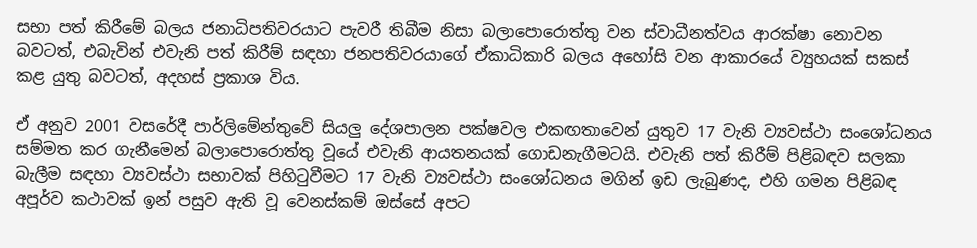සභා පත් කිරීමේ බලය ජනාධිපතිවරයාට පැවරී තිබීම නිසා බලාපොරොත්තු වන ස්වාධීනත්වය ආරක්ෂා නොවන බවටත්, එබැවින් එවැනි පත් කිරීම් සඳහා ජනපතිවරයාගේ ඒකාධිකාරි බලය අහෝසි වන ආකාරයේ ව්‍යුහයක් සකස් කළ යුතු බවටත්, අදහස් ප්‍රකාශ විය.

ඒ අනුව 2001 වසරේදී පාර්ලිමේන්තුවේ සියලු දේශපාලන පක්ෂවල එකඟතාවෙන් යුතුව 17 වැනි ව්‍යවස්ථා සංශෝධනය සම්මත කර ගැනීමෙන් බලාපොරොත්තු වූයේ එවැනි ආයතනයක් ගොඩනැගීමටයි. එවැනි පත් කිරීම් පිළිබඳව සලකා බැලීම සඳහා ව්‍යවස්ථා සභාවක් පිහිටුවීමට 17 වැනි ව්‍යවස්ථා සංශෝධනය මගින් ඉඩ ලැබුණද, එහි ගමන පිළිබඳ අපූර්ව කථාවක් ඉන් පසුව ඇති වූ වෙනස්කම් ඔස්සේ අපට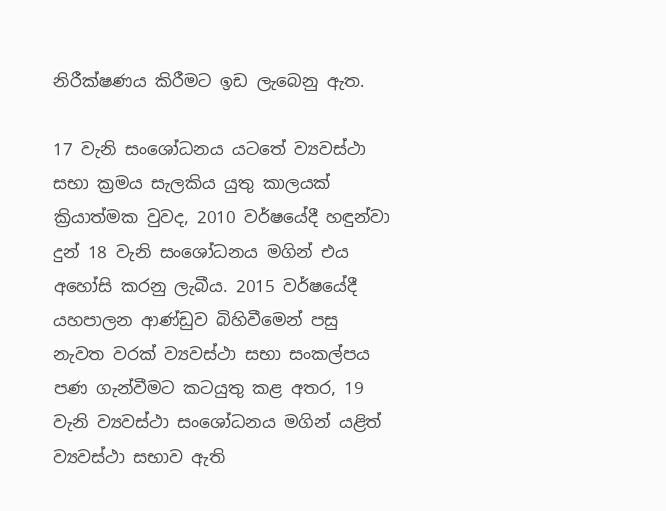නිරීක්ෂණය කිරීමට ඉඩ ලැබෙනු ඇත.

17 වැනි සංශෝධනය යටතේ ව්‍යවස්ථා සභා ක්‍රමය සැලකිය යුතු කාලයක් ක්‍රියාත්මක වුවද, 2010 වර්ෂයේදී හඳුන්වා දුන් 18 වැනි සංශෝධනය මගින් එය අහෝසි කරනු ලැබීය. 2015 වර්ෂයේදී යහපාලන ආණ්ඩුව බිහිවීමෙන් පසු නැවත වරක් ව්‍යවස්ථා සභා සංකල්පය පණ ගැන්වීමට කටයුතු කළ අතර, 19 වැනි ව්‍යවස්ථා සංශෝධනය මගින් යළිත් ව්‍යවස්ථා සභාව ඇති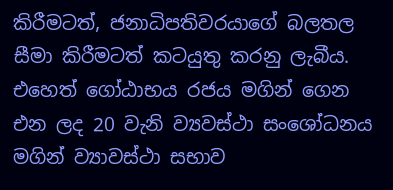කිරීමටත්, ජනාධිපතිවරයාගේ බලතල සීමා කිරීමටත් කටයුතු කරනු ලැබීය. එහෙත් ගෝඨාභය රජය මගින් ගෙන එන ලද 20 වැනි ව්‍යවස්ථා සංශෝධනය මගින් ව්‍යාවස්ථා සභාව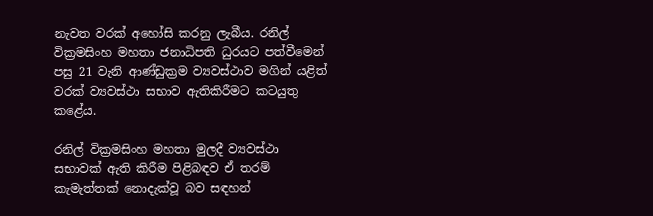නැවත වරක් අහෝසි කරනු ලැබීය. රනිල් වික්‍රමසිංහ මහතා ජනාධිපති ධුරයට පත්වීමෙන් පසු 21 වැනි ආණ්ඩුක්‍රම ව්‍යවස්ථාව මගින් යළිත් වරක් ව්‍යවස්ථා සභාව ඇතිකිරීමට කටයුතු කළේය.

රනිල් වික්‍රමසිංහ මහතා මුලදී ව්‍යවස්ථා සභාවක් ඇති කිරීම පිළිබඳව ඒ තරම් කැමැත්තක් නොදැක්වූ බව සඳහන්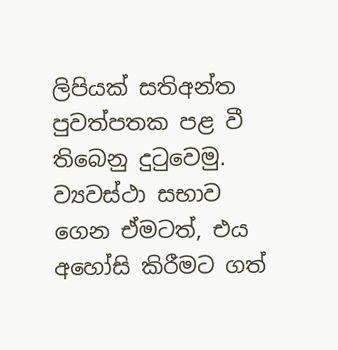ලිපියක් සතිඅන්ත පුවත්පතක පළ වී තිබෙනු දුටුවෙමු. ව්‍යවස්ථා සභාව ගෙන ඒමටත්, එය අහෝසි කිරීමට ගත්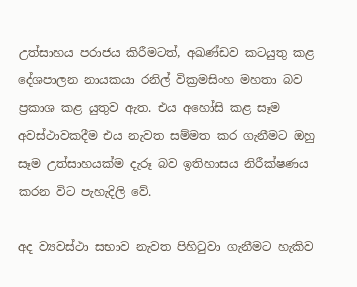උත්සාහය පරාජය කිරීමටත්, අඛණ්ඩව කටයුතු කළ දේශපාලන නායකයා රනිල් වික්‍රමසිංහ මහතා බව ප්‍රකාශ කළ යුතුව ඇත. එය අහෝසි කළ සෑම අවස්ථාවකදීම එය නැවත සම්මත කර ගැනීමට ඔහු සෑම උත්සාහයක්ම දැරූ බව ඉතිහාසය නිරීක්ෂණය කරන විට පැහැදිලි වේ.

අද ව්‍යවස්ථා සභාව නැවත පිහිටුවා ගැනීමට හැකිව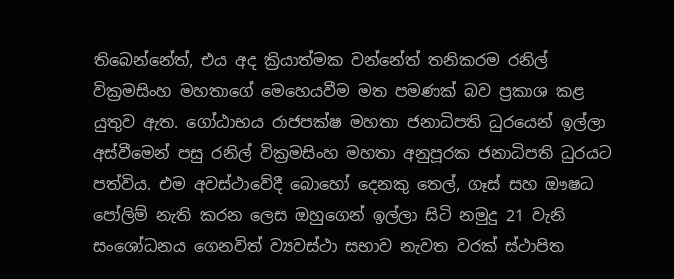තිබෙන්නේත්, එය අද ක්‍රියාත්මක වන්නේත් තනිකරම රනිල් වික්‍රමසිංහ මහතාගේ මෙහෙයවීම මත පමණක් බව ප්‍රකාශ කළ යුතුව ඇත. ගෝඨාභය රාජපක්ෂ මහතා ජනාධිපති ධුරයෙන් ඉල්ලා අස්වීමෙන් පසු රනිල් වික්‍රමසිංහ මහතා අනුපූරක ජනාධිපති ධුරයට පත්විය. එම අවස්ථාවේදී බොහෝ දෙනකු තෙල්, ගෑස් සහ ඖෂධ පෝලිම් නැති කරන ලෙස ඔහුගෙන් ඉල්ලා සිටි නමුදු 21 වැනි සංශෝධනය ගෙනවිත් ව්‍යවස්ථා සභාව නැවත වරක් ස්ථාපිත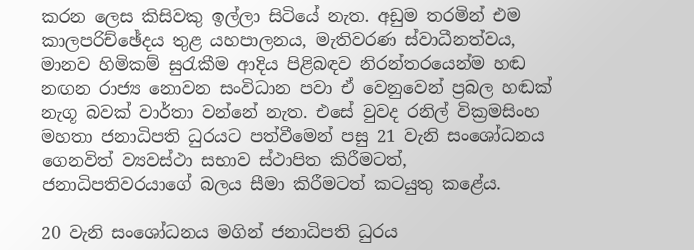කරන ලෙස කිසිවකු ඉල්ලා සිටියේ නැත. අඩුම තරමින් එම කාලපරිච්ඡේදය තුළ යහපාලනය, මැතිවරණ ස්වාධීනත්වය, මානව හිමිකම් සුරැකීම ආදිය පිළිබඳව නිරන්තරයෙන්ම හඬ නඟන රාජ්‍ය නොවන සංවිධාන පවා ඒ වෙනුවෙන් ප්‍රබල හඬක් නැගූ බවක් වාර්තා වන්නේ නැත. එසේ වුවද රනිල් වික්‍රමසිංහ මහතා ජනාධිපති ධුරයට පත්වීමෙන් පසු 21 වැනි සංශෝධනය ගෙනවිත් ව්‍යවස්ථා සභාව ස්ථාපිත කිරීමටත්, ජනාධිපතිවරයාගේ බලය සීමා කිරීමටත් කටයුතු කළේය.

20 වැනි සංශෝධනය මගින් ජනාධිපති ධුරය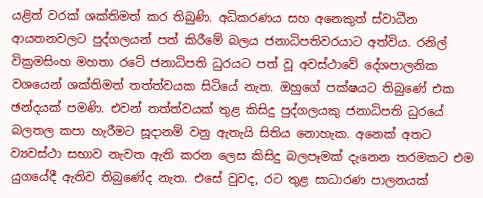යළිත් වරක් ශක්තිමත් කර තිබුණි. අධිකරණය සහ අනෙකුත් ස්වාධීන ආයතනවලට පුද්ගලයන් පත් කිරීමේ බලය ජනාධිපතිවරයාට අත්විය. රනිල් වික්‍රමසිංහ මහතා රටේ ජනාධිපති ධුරයට පත් වූ අවස්ථාවේ දේශපාලනික වශයෙන් ශක්තිමත් තත්ත්වයක සිටියේ නැත. ඔහුගේ පක්ෂයට තිබුණේ එක ඡන්දයක් පමණි. එවන් තත්ත්වයක් තුළ කිසිදු පුද්ගලයකු ජනාධිපති ධුරයේ බලතල කපා හැරීමට සූදානම් වනු ඇතැයි සිතිය නොහැක. අනෙක් අතට ව්‍යවස්ථා සභාව නැවත ඇති කරන ලෙස කිසිදු බලපෑමක් දැනෙන තරමකට එම යුගයේදී ඇතිව තිබුණේද නැත. එසේ වුවද, රට තුළ සාධාරණ පාලනයක්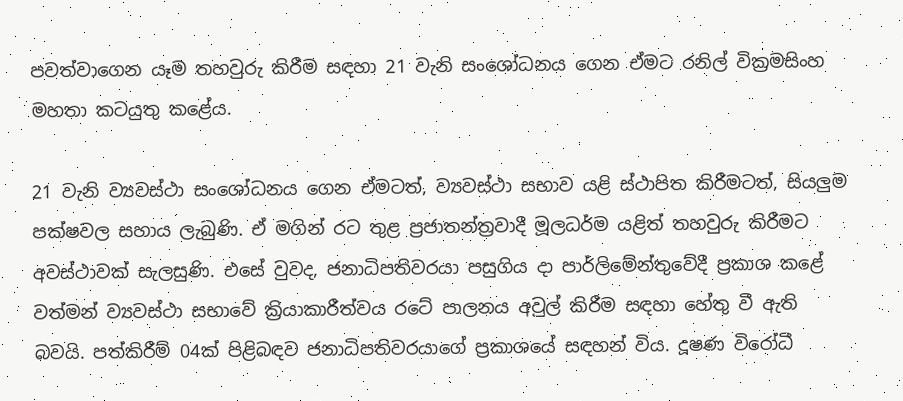පවත්වාගෙන යෑම තහවුරු කිරීම සඳහා 21 වැනි සංශෝධනය ගෙන ඒමට රනිල් වික්‍රමසිංහ මහතා කටයුතු කළේය.

21 වැනි ව්‍යවස්ථා සංශෝධනය ගෙන ඒමටත්, ව්‍යවස්ථා සභාව යළි ස්ථාපිත කිරීමටත්, සියලුම පක්ෂවල සහාය ලැබුණි. ඒ මගින් රට තුළ ප්‍රජාතන්ත්‍රවාදී මූලධර්ම යළිත් තහවුරු කිරීමට අවස්ථාවක් සැලසුණි. එසේ වුවද, ජනාධිපතිවරයා පසුගිය දා පාර්ලිමේන්තුවේදී ප්‍රකාශ කළේ වත්මන් ව්‍යවස්ථා සභාවේ ක්‍රියාකාරීත්වය රටේ පාලනය අවුල් කිරීම සඳහා හේතු වී ඇති බවයි. පත්කිරීම් 04ක් පිළිබඳව ජනාධිපතිවරයාගේ ප්‍රකාශයේ සඳහන් විය. දූෂණ විරෝධී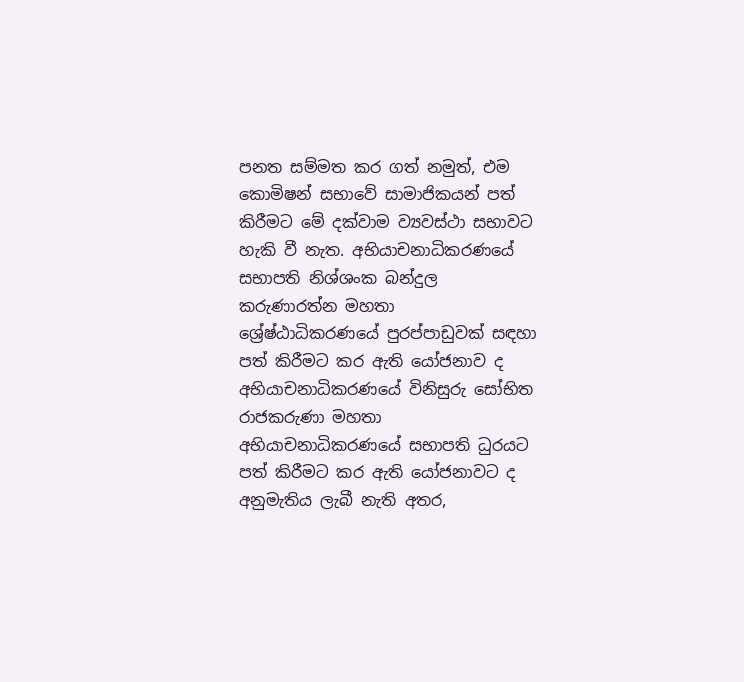පනත සම්මත කර ගත් නමුත්, එම කොමිෂන් සභාවේ සාමාජිකයන් පත් කිරීමට මේ දක්වාම ව්‍යවස්ථා සභාවට හැකි වී නැත. අභියාචනාධිකරණයේ සභාපති නිශ්ශංක බන්දුල කරුණාරත්න මහතා ශ්‍රේෂ්ඨාධිකරණයේ පුරප්පාඩුවක් සඳහා පත් කිරීමට කර ඇති යෝජනාව ද අභියාචනාධිකරණයේ විනිසුරු සෝභිත රාජකරුණා මහතා අභියාචනාධිකරණයේ සභාපති ධුරයට පත් කිරීමට කර ඇති යෝජනාවට ද අනුමැතිය ලැබී නැති අතර,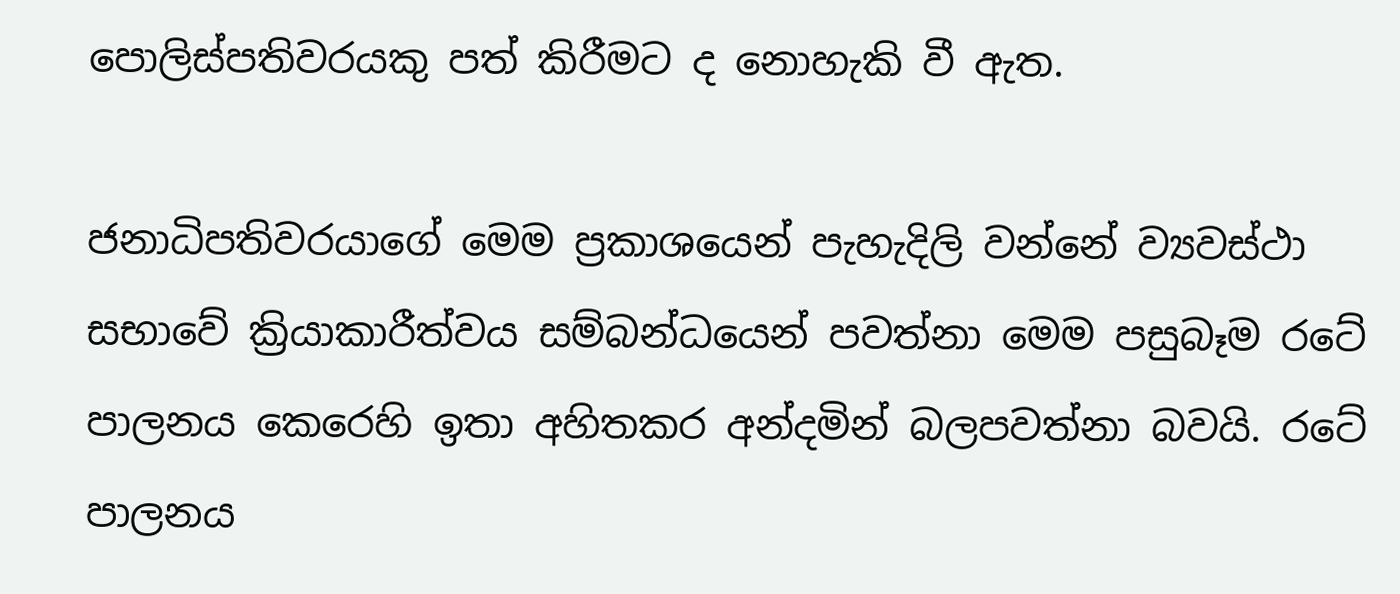පොලිස්පතිවරයකු පත් කිරීමට ද නොහැකි වී ඇත.

ජනාධිපතිවරයාගේ මෙම ප්‍රකාශයෙන් පැහැදිලි වන්නේ ව්‍යවස්ථා සභාවේ ක්‍රියාකාරීත්වය සම්බන්ධයෙන් පවත්නා මෙම පසුබෑම රටේ පාලනය කෙරෙහි ඉතා අහිතකර අන්දමින් බලපවත්නා බවයි. රටේ පාලනය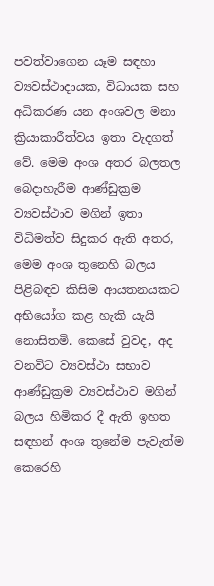පවත්වාගෙන යෑම සඳහා ව්‍යවස්ථාදායක, විධායක සහ අධිකරණ යන අංශවල මනා ක්‍රියාකාරීත්වය ඉතා වැදගත් වේ. මෙම අංශ අතර බලතල බෙදාහැරීම ආණ්ඩුක්‍රම ව්‍යවස්ථාව මගින් ඉතා විධිමත්ව සිදුකර ඇති අතර, මෙම අංශ තුනෙහි බලය පිළිබඳව කිසිම ආයතනයකට අභියෝග කළ හැකි යැයි නොසිතමි. කෙසේ වුවද, අද වනවිට ව්‍යවස්ථා සභාව ආණ්ඩුක්‍රම ව්‍යවස්ථාව මගින් බලය හිමිකර දී ඇති ඉහත සඳහන් අංශ තුනේම පැවැත්ම කෙරෙහි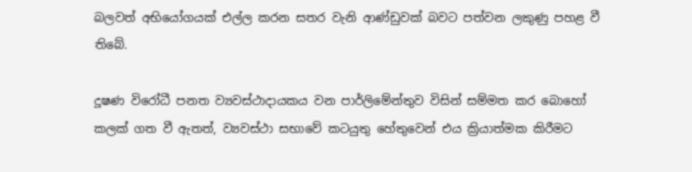බලවත් අභියෝගයක් එල්ල කරන සතර වැනි ආණ්ඩුවක් බවට පත්වන ලකුණු පහළ වී තිබේ.

දූෂණ විරෝධී පනත ව්‍යවස්ථාදායකය වන පාර්ලිමේන්තුව විසින් සම්මත කර බොහෝ කලක් ගත වී ඇතත්, ව්‍යවස්ථා සභාවේ කටයුතු හේතුවෙන් එය ක්‍රියාත්මක කිරීමට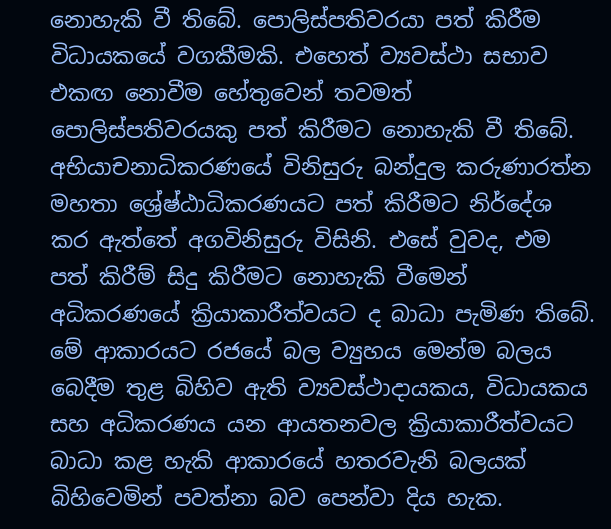නොහැකි වී තිබේ. පොලිස්පතිවරයා පත් කිරීම විධායකයේ වගකීමකි. එහෙත් ව්‍යවස්ථා සභාව එකඟ නොවීම හේතුවෙන් තවමත් පොලිස්පතිවරයකු පත් කිරීමට නොහැකි වී තිබේ. අභියාචනාධිකරණයේ විනිසුරු බන්දුල කරුණාරත්න මහතා ශ්‍රේෂ්ඨාධිකරණයට පත් කිරීමට නිර්දේශ කර ඇත්තේ අගවිනිසුරු විසිනි. එසේ වුවද, එම පත් කිරීම් සිදු කිරීමට නොහැකි වීමෙන් අධිකරණයේ ක්‍රියාකාරීත්වයට ද බාධා පැමිණ තිබේ. මේ ආකාරයට රජයේ බල ව්‍යුහය මෙන්ම බලය බෙදීම තුළ බිහිව ඇති ව්‍යවස්ථාදායකය, විධායකය සහ අධිකරණය යන ආයතනවල ක්‍රියාකාරීත්වයට බාධා කළ හැකි ආකාරයේ හතරවැනි බලයක් බිහිවෙමින් පවත්නා බව පෙන්වා දිය හැක.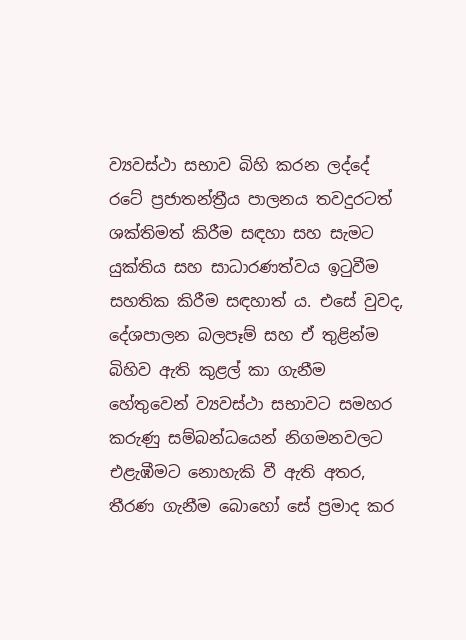ව්‍යවස්ථා සභාව බිහි කරන ලද්දේ රටේ ප්‍රජාතන්ත්‍රීය පාලනය තවදුරටත් ශක්තිමත් කිරීම සඳහා සහ සැමට යුක්තිය සහ සාධාරණත්වය ඉටුවීම සහතික කිරීම සඳහාත් ය. එසේ වුවද, දේශපාලන බලපෑම් සහ ඒ තුළින්ම බිහිව ඇති කුළල් කා ගැනීම හේතුවෙන් ව්‍යවස්ථා සභාවට සමහර කරුණු සම්බන්ධයෙන් නිගමනවලට එළැඹීමට නොහැකි වී ඇති අතර, තීරණ ගැනීම බොහෝ සේ ප්‍රමාද කර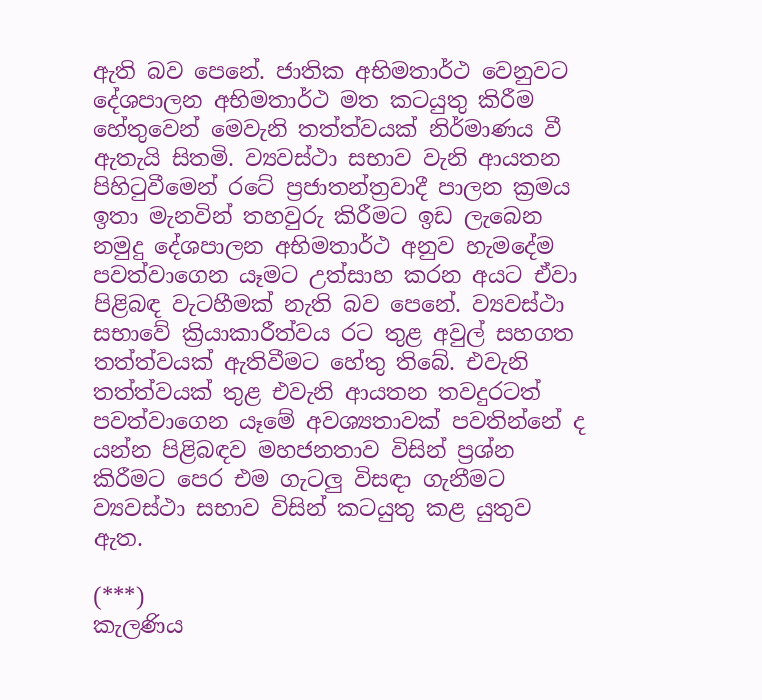ඇති බව පෙනේ. ජාතික අභිමතාර්ථ වෙනුවට දේශපාලන අභිමතාර්ථ මත කටයුතු කිරීම හේතුවෙන් මෙවැනි තත්ත්වයක් නිර්මාණය වී ඇතැයි සිතමි. ව්‍යවස්ථා සභාව වැනි ආයතන පිහිටුවීමෙන් රටේ ප්‍රජාතන්ත්‍රවාදී පාලන ක්‍රමය ඉතා මැනවින් තහවුරු කිරීමට ඉඩ ලැබෙන නමුදු දේශපාලන අභිමතාර්ථ අනුව හැමදේම පවත්වාගෙන යෑමට උත්සාහ කරන අයට ඒවා පිළිබඳ වැටහීමක් නැති බව පෙනේ. ව්‍යවස්ථා සභාවේ ක්‍රියාකාරීත්වය රට තුළ අවුල් සහගත තත්ත්වයක් ඇතිවීමට හේතු තිබේ. එවැනි තත්ත්වයක් තුළ එවැනි ආයතන තවදුරටත් පවත්වාගෙන යෑමේ අවශ්‍යතාවක් පවතින්නේ ද යන්න පිළිබඳව මහජනතාව විසින් ප්‍රශ්න කිරීමට පෙර එම ගැටලු විසඳා ගැනීමට ව්‍යවස්ථා සභාව විසින් කටයුතු කළ යුතුව ඇත.

(***)
කැලණිය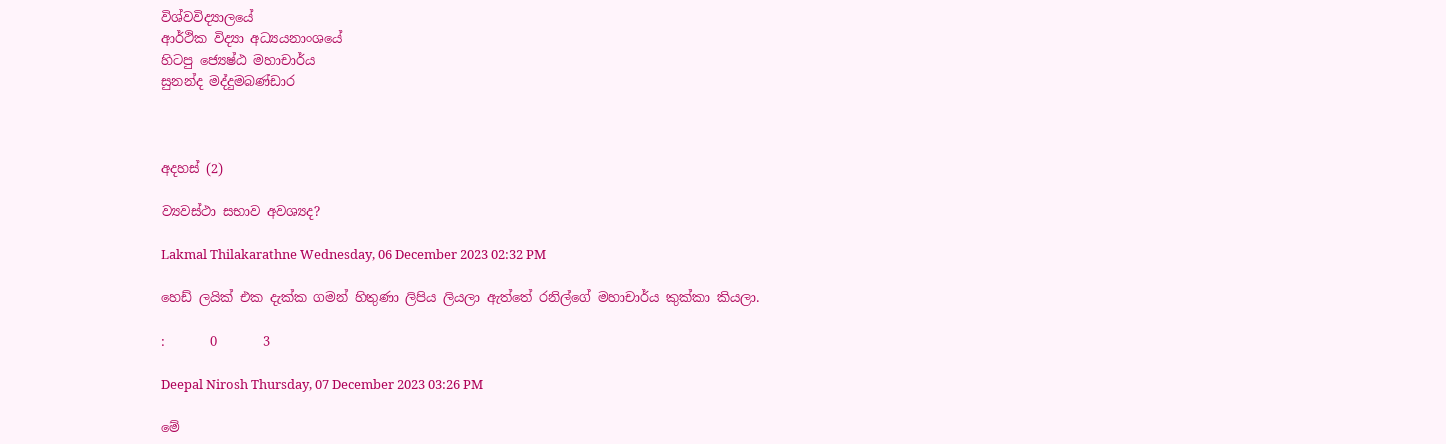විශ්වවිද්‍යාලයේ
ආර්ථික විද්‍යා අධ්‍යයනාංශයේ
හිටපු ජ්‍යෙෂ්ඨ මහාචාර්ය
සුනන්ද මද්දුමබණ්ඩාර



අදහස් (2)

ව්‍යවස්ථා සභාව අවශ්‍යද?

Lakmal Thilakarathne Wednesday, 06 December 2023 02:32 PM

හෙඩ් ලයික් එක දැක්ක ගමන් හිතුණා ලිපිය ලියලා ඇත්තේ රනිල්ගේ මහාචාර්ය කුක්කා කියලා.

:       0       3

Deepal Nirosh Thursday, 07 December 2023 03:26 PM

මේ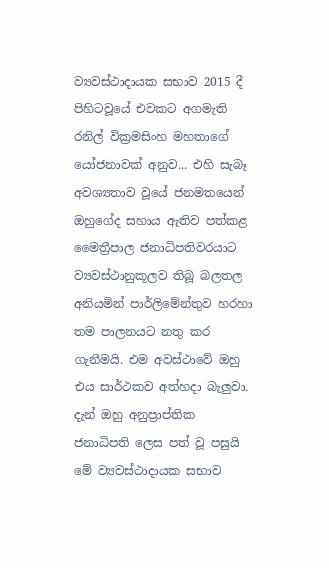ව්‍යවස්ථාදායක සභාව 2015 දී පිහිටවූයේ එවකට අගමැති රනිල් වික්‍රමසිංහ මහතාගේ යෝජනාවක් අනුව... එහි සැබෑ අවශ්‍යතාව වූයේ ජනමතයෙන් ඔහුගේද සහාය ඇතිව පත්කළ මෛත්‍රීපාල ජනාධිපතිවරයාට ව්‍යවස්ථානුකූලව තිබූ බලතල අනියමින් පාර්ලිමේන්තුව හරහා තම පාලනයට නතු කර ගැනීමයි. එම අවස්ථාවේ ඔහු එය සාර්ථකව අත්හදා බැලුවා. දැන් ඔහු අනුප්‍රාප්තික ජනාධිපති ලෙස පත් වූ පසුයි මේ ව්‍යවස්ථාදායක සභාව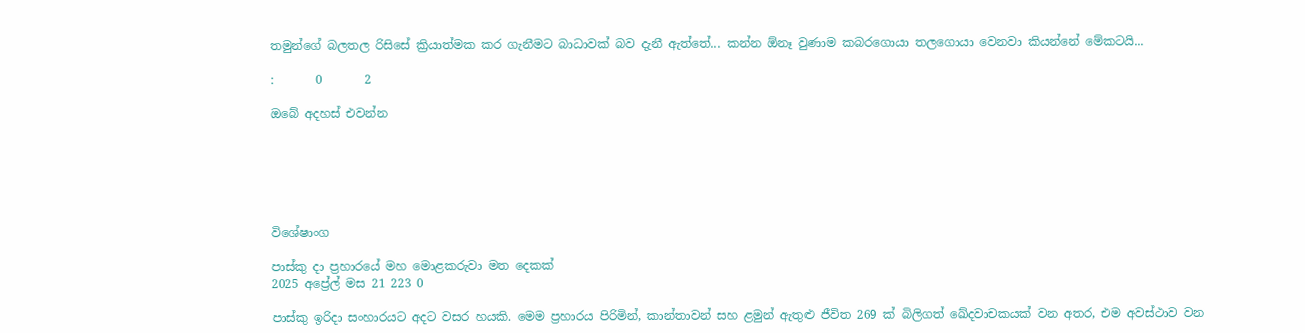තමුන්ගේ බලතල රිසිසේ ක්‍රියාත්මක කර ගැනීමට බාධාවක් බව දැනී ඇත්තේ... කන්න ඕනෑ වුණාම කබරගොයා තලගොයා වෙනවා කියන්නේ මේකටයි...

:       0       2

ඔබේ අදහස් එවන්න






විශේෂාංග

පාස්කු දා ප්‍රහාරයේ මහ මොළකරුවා මත දෙකක්
2025 අප්‍රේල් මස 21 223 0

පාස්කු ඉරිදා සංහාරයට අදට වසර හයකි. මෙම ප්‍රහාරය පිරිමින්, කාන්තාවන් සහ ළමුන් ඇතුළු ජීවිත 269 ක් බිලිගත් ඛේදවාචකයක් වන අතර, එම අවස්ථාව වන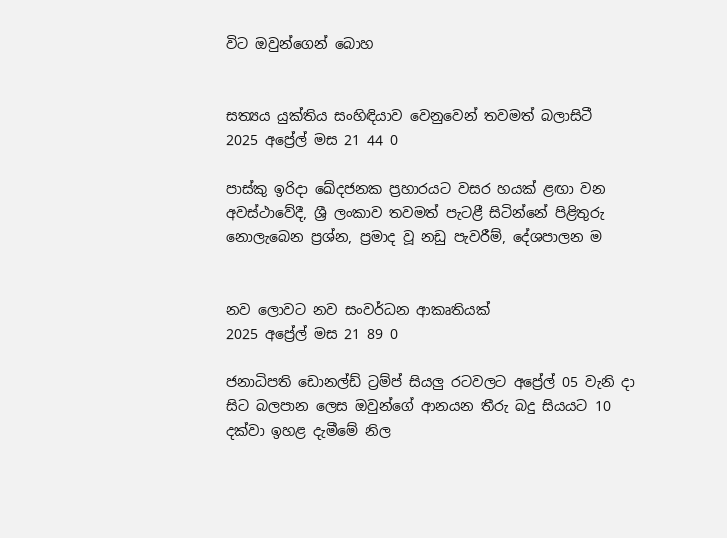විට ඔවුන්ගෙන් බොහ


සත්‍යය යුක්තිය සංහිඳියාව වෙනුවෙන් තවමත් බලාසිටී
2025 අප්‍රේල් මස 21 44 0

පාස්කු ඉරිදා ඛේදජනක ප්‍රහාරයට වසර හයක් ළඟා වන අවස්ථාවේදී, ශ්‍රී ලංකාව තවමත් පැටළී සිටින්නේ පිළිතුරු නොලැබෙන ප්‍රශ්න, ප්‍රමාද වූ නඩු පැවරීම්, දේශපාලන ම


නව ලොවට නව සංවර්ධන ආකෘතියක්
2025 අප්‍රේල් මස 21 89 0

ජනාධිපති ඩොනල්ඩ් ට්‍රම්ප් සියලු‍ රටවලට අප්‍රේල් 05 වැනි දා සිට බලපාන ලෙස ඔවුන්ගේ ආනයන තීරු බදු සියයට 10 දක්වා ඉහළ දැමීමේ නිල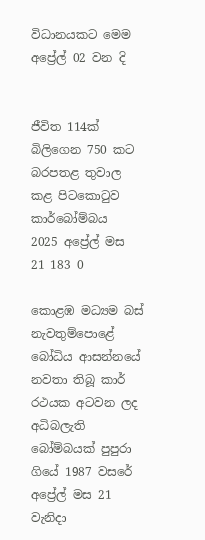විධානයකට මෙම අප්‍රේල් 02 වන දි


ජීවිත 114ක් බිලිගෙන 750 කට බරපතළ තුවාල කළ පිටකොටුව කාර්බෝම්බය
2025 අප්‍රේල් මස 21 183 0

කොළඹ මධ්‍යම බස් නැවතුම්පොළේ බෝධිය ආසන්නයේ නවතා තිබූ කාර් රථයක අටවන ලද අධිබලැති බෝම්බයක් පුපුරා ගියේ 1987 වසරේ අප්‍රේල් මස 21 වැනිදා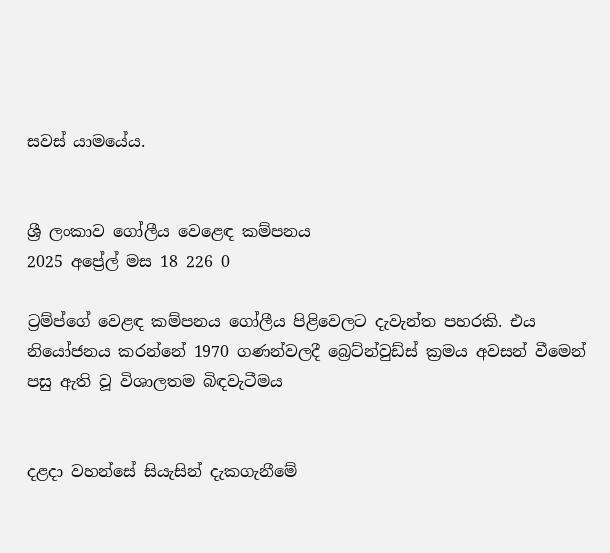සවස් යාමයේය.


ශ්‍රී ලංකාව ගෝලීය වෙළෙඳ කම්පනය
2025 අප්‍රේල් මස 18 226 0

ට්‍රම්ප්ගේ වෙළඳ කම්පනය ගෝලීය පිළිවෙලට දැවැන්ත පහරකි. එය නියෝජනය කරන්නේ 1970 ගණන්වලදී බ්‍රෙට්න්වුඩ්ස් ක්‍රමය අවසන් වීමෙන් පසු ඇති වූ විශාලතම බිඳවැටීමය


දළදා වහන්සේ සියැසින් දැකගැනීමේ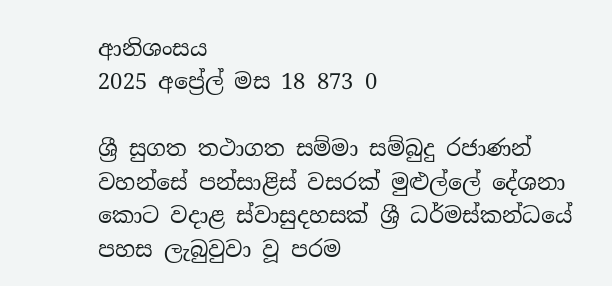ආනිශංසය
2025 අප්‍රේල් මස 18 873 0

ශ්‍රී සුගත තථාගත සම්මා සම්බුදු රජාණන් වහන්සේ පන්සාළිස් වසරක් මුළුල්ලේ දේශනා කොට වදාළ ස්වාසුදහසක් ශ්‍රී ධර්මස්කන්ධයේ පහස ලැබුවුවා වූ පරම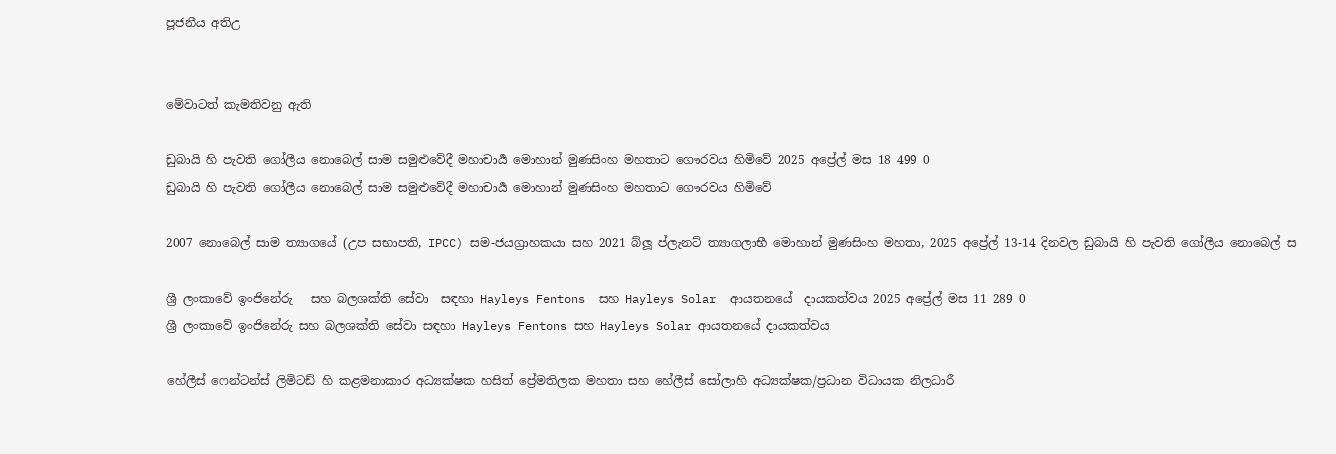පූජනීය අතිඋ


මේවාටත් කැමතිවනු ඇති

ඩුබායි හි පැවති ගෝලීය නොබෙල් සාම සමුළුවේදී මහාචාර්‍ය මොහාන් මුණසිංහ මහතාට ගෞරවය හිමිවේ 2025 අප්‍රේල් මස 18 499 0
ඩුබායි හි පැවති ගෝලීය නොබෙල් සාම සමුළුවේදී මහාචාර්‍ය මොහාන් මුණසිංහ මහතාට ගෞරවය හිමිවේ

2007 නොබෙල් සාම ත්‍යාගයේ (උප සභාපති, IPCC) සම-ජයග්‍රාහකයා සහ 2021 බ්ලූ ප්ලැනට් ත්‍යාගලාභී මොහාන් මුණසිංහ මහතා, 2025 අප්‍රේල් 13-14 දිනවල ඩුබායි හි පැවති ගෝලීය නොබෙල් ස

ශ්‍රී ලංකාවේ ඉංජිනේරු   සහ බලශක්ති සේවා  සඳහා Hayleys Fentons  සහ Hayleys Solar  ආයතනයේ  දායකත්වය 2025 අප්‍රේල් මස 11 289 0
ශ්‍රී ලංකාවේ ඉංජිනේරු සහ බලශක්ති සේවා සඳහා Hayleys Fentons සහ Hayleys Solar ආයතනයේ දායකත්වය

හේලීස් ෆෙන්ටන්ස් ලිමිටඩ් හි කළමනාකාර අධ්‍යක්ෂක හසිත් ප්‍රේමතිලක මහතා සහ හේලීස් සෝලාහි අධ්‍යක්ෂක/ප්‍රධාන විධායක නිලධාරී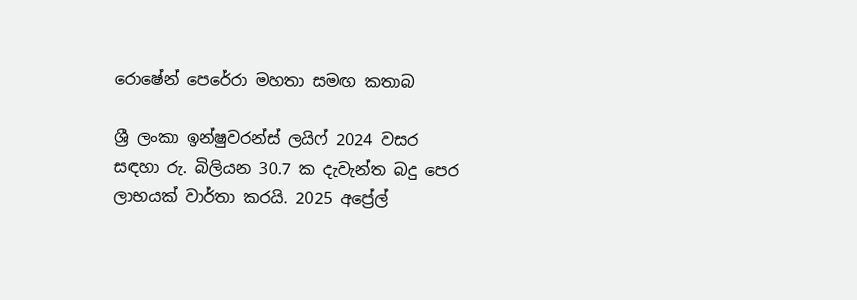රොෂේන් පෙරේරා මහතා සමඟ කතාබ

ශ්‍රී ලංකා ඉන්ෂුවරන්ස් ලයිෆ් 2024 වසර සඳහා රු. බිලියන 30.7 ක දැවැන්ත බදු පෙර ලාභයක් වාර්තා කරයි. 2025 අප්‍රේල්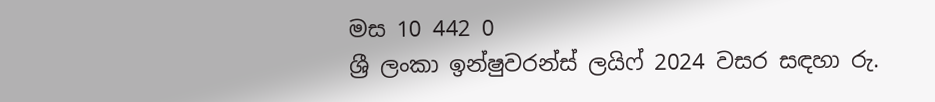මස 10 442 0
ශ්‍රී ලංකා ඉන්ෂුවරන්ස් ලයිෆ් 2024 වසර සඳහා රු.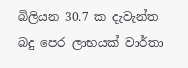බිලියන 30.7 ක දැවැන්ත බදු පෙර ලාභයක් වාර්තා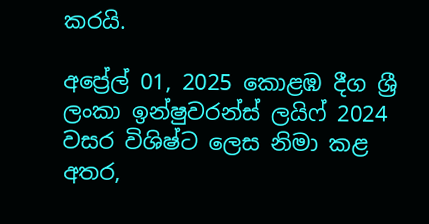කරයි.

අප්‍රේල් 01, 2025 කොළඹ දීග ශ්‍රී ලංකා ඉන්ෂුවරන්ස් ලයිෆ් 2024 වසර විශිෂ්ට ලෙස නිමා කළ අතර,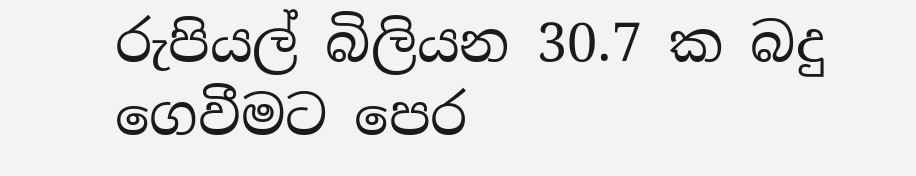රුපියල් බිලියන 30.7 ක බදු ගෙවීමට පෙර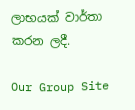ලාභයක් වාර්තා කරන ලදී.

Our Group Site